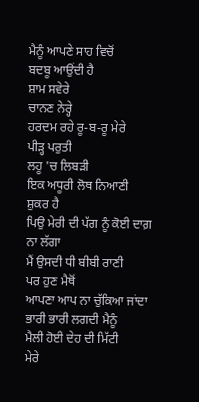ਮੈਨੂੰ ਆਪਣੇ ਸਾਹ ਵਿਚੋਂ
ਬਦਬੂ ਆਉਂਦੀ ਹੈ
ਸ਼ਾਮ ਸਵੇਰੇ
ਚਾਨਣ ਨੇਰ੍ਹੇ
ਹਰਦਮ ਰਹੇ ਰੂ-ਬ-ਰੂ ਮੇਰੇ
ਪੀੜ੍ਹ ਪਰੁਤੀ
ਲਹੂ 'ਚ ਲਿਬੜੀ
ਇਕ ਅਧੂਰੀ ਲੋਥ ਨਿਆਣੀ
ਸ਼ੁਕਰ ਹੈ
ਪਿਉ ਮੇਰੀ ਦੀ ਪੱਗ ਨੂੰ ਕੋਈ ਦਾਗ਼ ਨਾ ਲੱਗਾ
ਮੈਂ ਉਸਦੀ ਧੀ ਬੀਬੀ ਰਾਣੀ
ਪਰ ਹੁਣ ਮੈਥੋਂ
ਆਪਣਾ ਆਪ ਨਾ ਚੁੱਕਿਆ ਜਾਂਦਾ
ਭਾਰੀ ਭਾਰੀ ਲਗਦੀ ਮੈਨੂੰ
ਮੈਲੀ ਹੋਈ ਦੇਹ ਦੀ ਮਿੱਟੀ
ਮੇਰੇ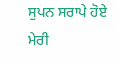ਸੁਪਨ ਸਰਾਪੇ ਹੋਏ
ਮੇਰੀ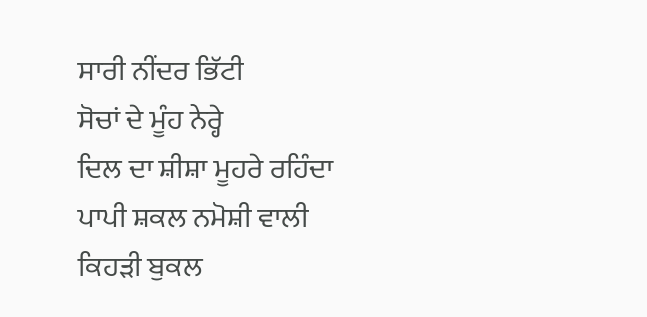ਸਾਰੀ ਨੀਂਦਰ ਭਿੱਟੀ
ਸੋਚਾਂ ਦੇ ਮੂੰਹ ਨੇਰ੍ਹੇ
ਦਿਲ ਦਾ ਸ਼ੀਸ਼ਾ ਮੂਹਰੇ ਰਹਿੰਦਾ
ਪਾਪੀ ਸ਼ਕਲ ਨਮੋਸ਼ੀ ਵਾਲੀ
ਕਿਹੜੀ ਬੁਕਲ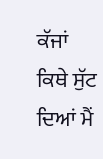ਕੱਜਾਂ
ਕਿਥੇ ਸੁੱਟ ਦਿਆਂ ਮੈਂ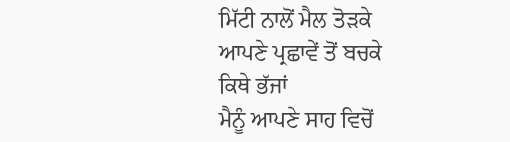ਮਿੱਟੀ ਨਾਲੋਂ ਮੈਲ ਤੋੜਕੇ
ਆਪਣੇ ਪ੍ਰਛਾਵੇਂ ਤੋਂ ਬਚਕੇ
ਕਿਥੇ ਭੱਜਾਂ
ਮੈਨੂੰ ਆਪਣੇ ਸਾਹ ਵਿਚੋਂ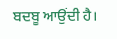ਬਦਬੂ ਆਉਂਦੀ ਹੈ।